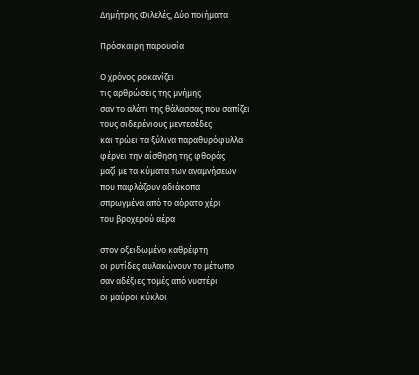Δημήτρης Φιλελές, Δύο ποιήματα

Πρόσκαιρη παρουσία

Ο χρόνος ροκανίζει
τις αρθρώσεις της μνήμης
σαν το αλάτι της θάλασσας που σαπίζει
τους σιδερένιους μεντεσέδες
και τρώει τα ξύλινα παραθυρόφυλλα
φέρνει την αίσθηση της φθοράς
μαζί με τα κύματα των αναμνήσεων
που παφλάζουν αδιάκοπα
σπρωγμένα από το αόρατο χέρι
του βροχερού αέρα

στον οξειδωμένο καθρέφτη
οι ρυτίδες αυλακώνουν το μέτωπο
σαν αδέξιες τομές από νυστέρι
οι μαύροι κύκλοι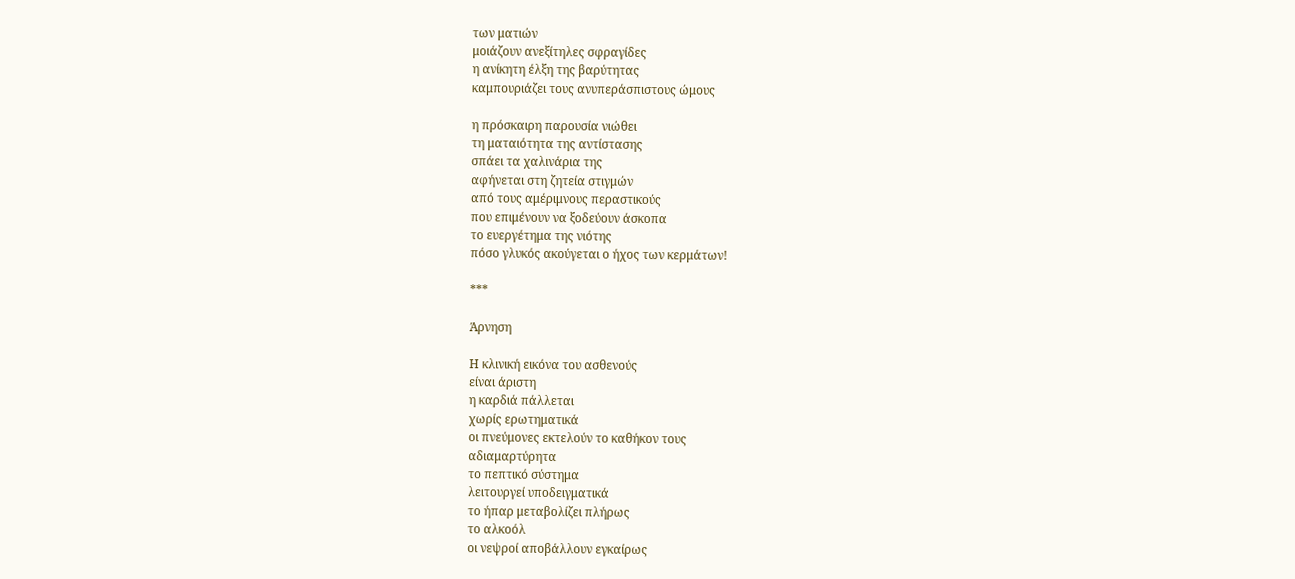των ματιών
μοιάζουν ανεξίτηλες σφραγίδες
η ανίκητη έλξη της βαρύτητας
καμπουριάζει τους ανυπεράσπιστους ώμους

η πρόσκαιρη παρουσία νιώθει
τη ματαιότητα της αντίστασης
σπάει τα χαλινάρια της
αφήνεται στη ζητεία στιγμών
από τους αμέριμνους περαστικούς
που επιμένουν να ξοδεύουν άσκοπα
το ευεργέτημα της νιότης
πόσο γλυκός ακούγεται ο ήχος των κερμάτων!

***

Άρνηση

Η κλινική εικόνα του ασθενούς
είναι άριστη
η καρδιά πάλλεται
χωρίς ερωτηματικά
οι πνεύμονες εκτελούν το καθήκον τους
αδιαμαρτύρητα
το πεπτικό σύστημα
λειτουργεί υποδειγματικά
το ήπαρ μεταβολίζει πλήρως
το αλκοόλ
οι νεψροί αποβάλλουν εγκαίρως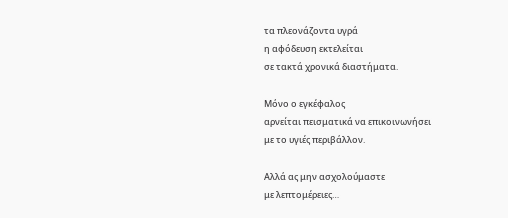τα πλεονάζοντα υγρά
η αφόδευση εκτελείται
σε τακτά χρονικά διαστήματα.

Μόνο ο εγκέφαλος
αρνείται πεισματικά να επικοινωνήσει
με το υγιές περιβάλλον.

Αλλά ας μην ασχολούμαστε
με λεπτομέρειες…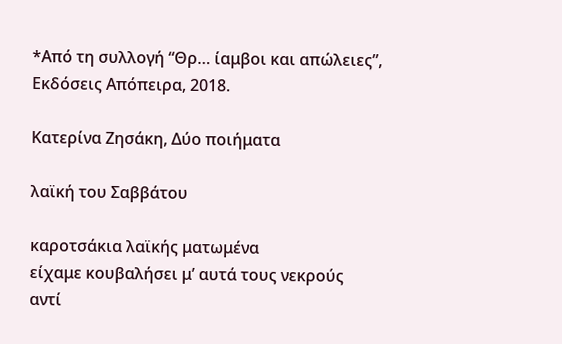*Από τη συλλογή “Θρ… ίαμβοι και απώλειες”, Εκδόσεις Απόπειρα, 2018.

Κατερίνα Ζησάκη, Δύο ποιήματα

λαϊκή του Σαββάτου

καροτσάκια λαϊκής ματωμένα
είχαμε κουβαλήσει μ’ αυτά τους νεκρούς
αντί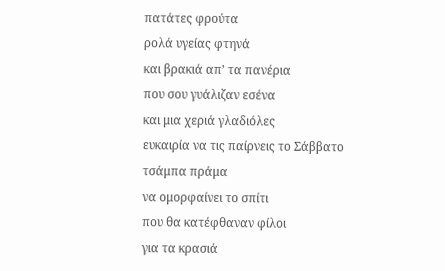πατάτες φρούτα
ρολά υγείας φτηνά
και βρακιά απ’ τα πανέρια
που σου γυάλιζαν εσένα
και μια χεριά γλαδιόλες
ευκαιρία να τις παίρνεις το Σάββατο
τσάμπα πράμα
να ομορφαίνει το σπίτι
που θα κατέφθαναν φίλοι
για τα κρασιά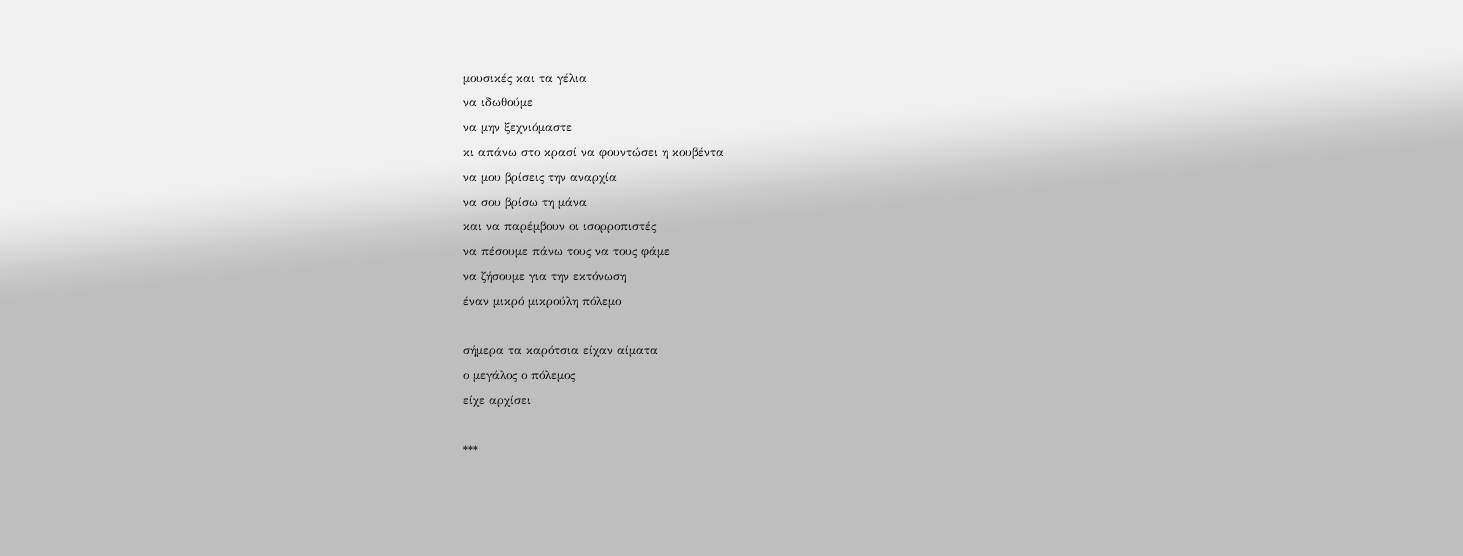μουσικές και τα γέλια
να ιδωθούμε
να μην ξεχνιόμαστε
κι απάνω στο κρασί να φουντώσει η κουβέντα
να μου βρίσεις την αναρχία
να σου βρίσω τη μάνα
και να παρέμβουν οι ισορροπιστές
να πέσουμε πάνω τους να τους φάμε
να ζήσουμε για την εκτόνωση
έναν μικρό μικρούλη πόλεμο

σήμερα τα καρότσια είχαν αίματα
ο μεγάλος ο πόλεμος
είχε αρχίσει

***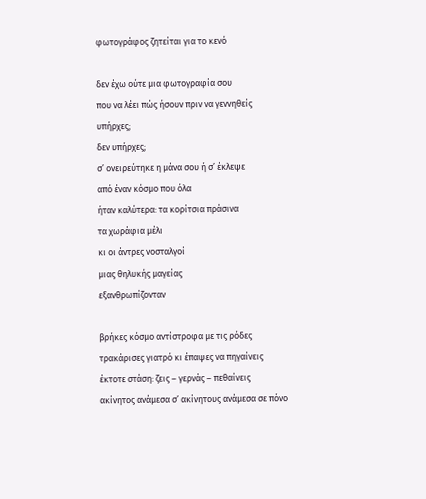φωτογράφος ζητείται για το κενό

δεν έχω ούτε μια φωτογραφία σου
που να λέει πώς ήσουν πριν να γεννηθείς
υπήρχες;
δεν υπήρχες;
σ’ ονειρεύτηκε η μάνα σου ή σ’ έκλεψε
από έναν κόσμο που όλα
ήταν καλύτερα: τα κορίτσια πράσινα
τα χωράφια μέλι
κι οι άντρες νοσταλγοί
μιας θηλυκής μαγείας
εξανθρωπίζονταν

βρήκες κόσμο αντίστροφα με τις ρόδες
τρακάρισες γιατρό κι έπαψες να πηγαίνεις
έκτοτε στάση: ζεις – γερνάς – πεθαίνεις
ακίνητος ανάμεσα σ’ ακίνητους ανάμεσα σε πόνο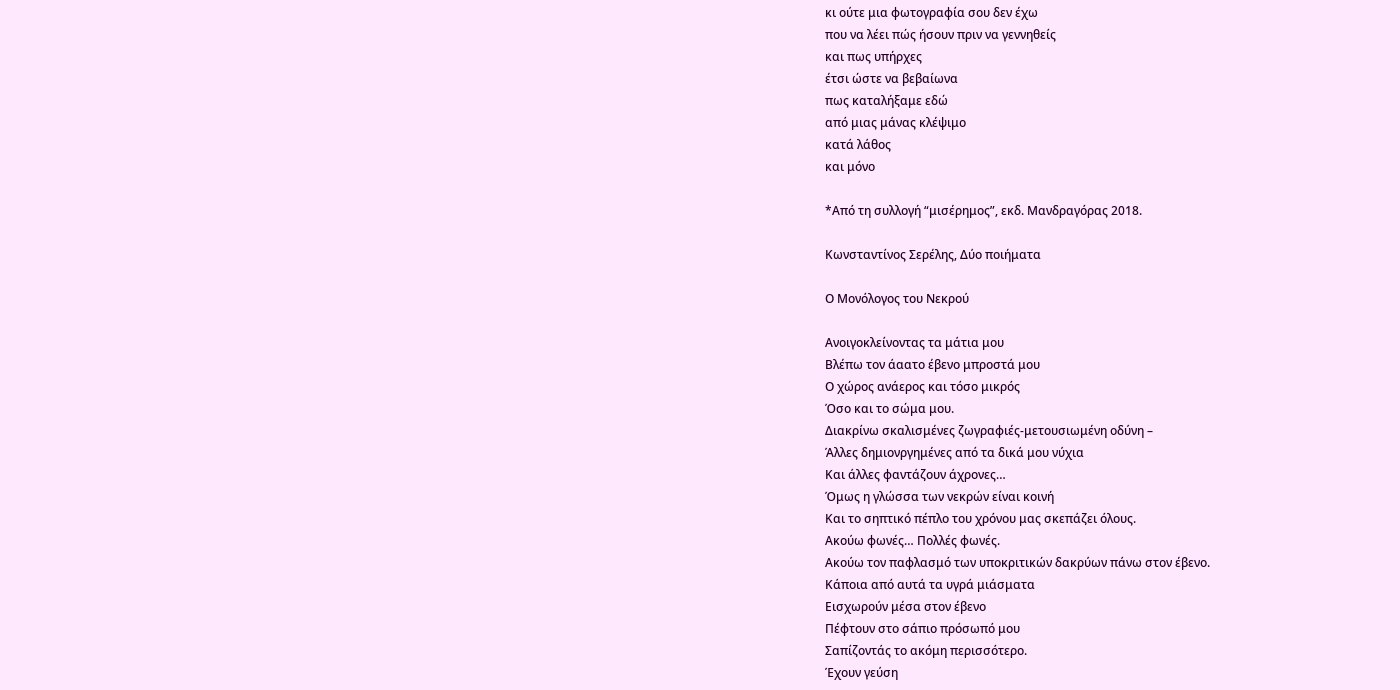κι ούτε μια φωτογραφία σου δεν έχω
που να λέει πώς ήσουν πριν να γεννηθείς
και πως υπήρχες
έτσι ώστε να βεβαίωνα
πως καταλήξαμε εδώ
από μιας μάνας κλέψιμο
κατά λάθος
και μόνο

*Από τη συλλογή “μισέρημος”, εκδ. Μανδραγόρας 2018.

Κωνσταντίνος Σερέλης, Δύο ποιήματα

Ο Μονόλογος του Νεκρού

Ανοιγοκλείνοντας τα μάτια μου
Βλέπω τον άαατο έβενο μπροστά μου
Ο χώρος ανάερος και τόσο μικρός
Όσο και το σώμα μου.
Διακρίνω σκαλισμένες ζωγραφιές-μετουσιωμένη οδύνη –
Άλλες δημιονργημένες από τα δικά μου νύχια
Και άλλες φαντάζουν άχρονες…
Όμως η γλώσσα των νεκρών είναι κοινή
Και το σηπτικό πέπλο του χρόνου μας σκεπάζει όλους.
Ακούω φωνές… Πολλές φωνές.
Ακούω τον παφλασμό των υποκριτικών δακρύων πάνω στον έβενο.
Κάποια από αυτά τα υγρά μιάσματα
Εισχωρούν μέσα στον έβενο
Πέφτουν στο σάπιο πρόσωπό μου
Σαπίζοντάς το ακόμη περισσότερο.
Έχουν γεύση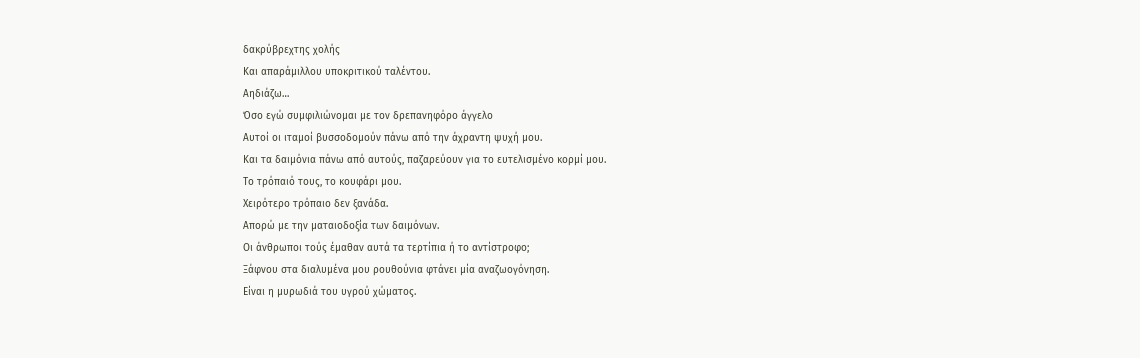δακρύβρεχτης χολής
Και απαράμιλλου υποκριτικού ταλέντου.
Αηδιάζω…
Όσο εγώ συμφιλιώνομαι με τον δρεπανηφόρο άγγελο
Αυτοί οι ιταμοί βυσσοδομούν πάνω από την άχραντη ψυχή μου.
Και τα δαιμόνια πάνω από αυτούς, παζαρεύουν για το ευτελισμένο κορμί μου.
Το τρόπαιό τους, το κουφάρι μου.
Χειρότερο τρόπαιο δεν ξανάδα.
Απορώ με την ματαιοδοξία των δαιμόνων.
Οι άνθρωποι τούς έμαθαν αυτά τα τερτίπια ή το αντίστροφο;
Ξάφνου στα διαλυμένα μου ρουθούνια φτάνει μία αναζωογόνηση.
Είναι η μυρωδιά του υγρού χώματος.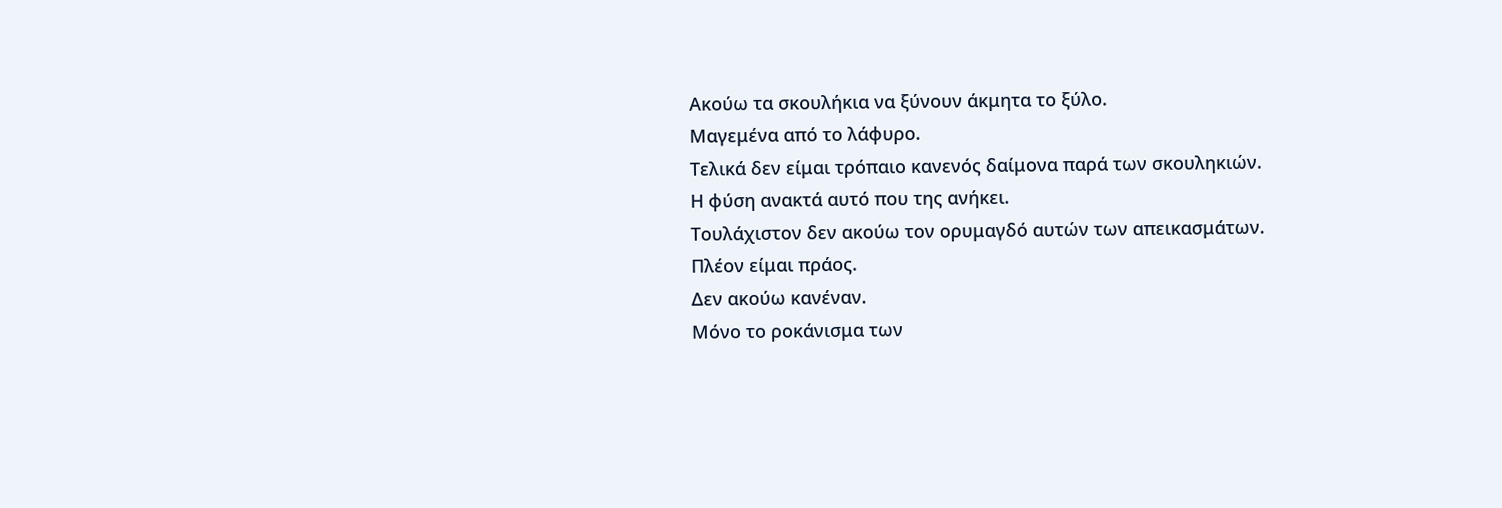Ακούω τα σκουλήκια να ξύνουν άκμητα το ξύλο.
Μαγεμένα από το λάφυρο.
Τελικά δεν είμαι τρόπαιο κανενός δαίμονα παρά των σκουληκιών.
Η φύση ανακτά αυτό που της ανήκει.
Τουλάχιστον δεν ακούω τον ορυμαγδό αυτών των απεικασμάτων.
Πλέον είμαι πράος.
Δεν ακούω κανέναν.
Μόνο το ροκάνισμα των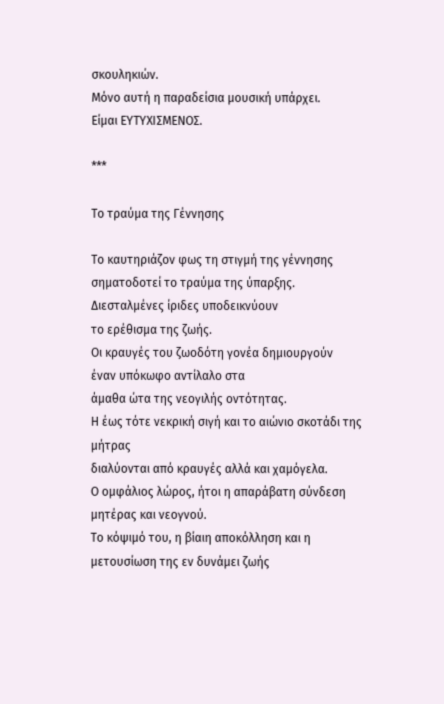σκουληκιών.
Μόνο αυτή η παραδείσια μουσική υπάρχει.
Είμαι ΕΥΤΥΧΙΣΜΕΝΟΣ.

***

Το τραύμα της Γέννησης

Το καυτηριάζον φως τη στιγμή της γέννησης
σηματοδοτεί το τραύμα της ύπαρξης.
Διεσταλμένες ίριδες υποδεικνύουν
το ερέθισμα της ζωής.
Οι κραυγές του ζωοδότη γονέα δημιουργούν
έναν υπόκωφο αντίλαλο στα
άμαθα ώτα της νεογιλής οντότητας.
Η έως τότε νεκρική σιγή και το αιώνιο σκοτάδι της μήτρας
διαλύονται από κραυγές αλλά και χαμόγελα.
Ο ομφάλιος λώρος, ήτοι η απαράβατη σύνδεση
μητέρας και νεογνού.
Το κόψιμό του, η βίαιη αποκόλληση και η μετουσίωση της εν δυνάμει ζωής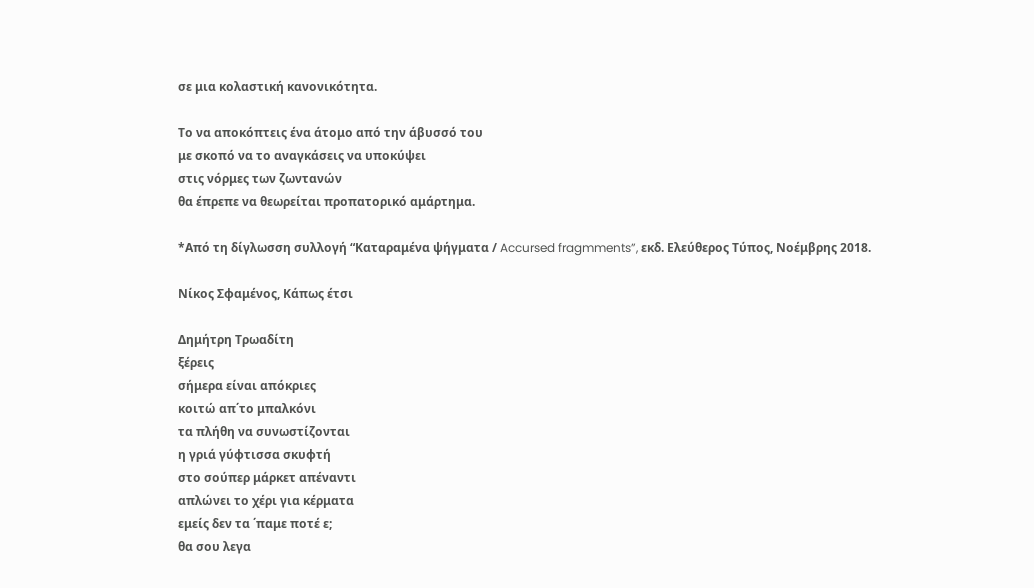σε μια κολαστική κανονικότητα.

Το να αποκόπτεις ένα άτομο από την άβυσσό του
με σκοπό να το αναγκάσεις να υποκύψει
στις νόρμες των ζωντανών
θα έπρεπε να θεωρείται προπατορικό αμάρτημα.

*Από τη δίγλωσση συλλογή “Καταραμένα ψήγματα / Accursed fragmments”, εκδ. Ελεύθερος Τύπος, Νοέμβρης 2018.

Νίκος Σφαμένος, Κάπως έτσι

Δημήτρη Τρωαδίτη
ξέρεις
σήμερα είναι απόκριες
κοιτώ απ΄το μπαλκόνι
τα πλήθη να συνωστίζονται
η γριά γύφτισσα σκυφτή
στο σούπερ μάρκετ απέναντι
απλώνει το χέρι για κέρματα
εμείς δεν τα ΄παμε ποτέ ε;
θα σου λεγα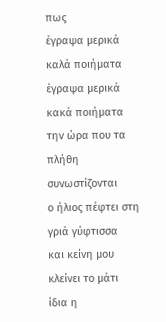πως
έγραψα μερικά καλά ποιήματα
έγραψα μερικά κακά ποιήματα
την ώρα που τα πλήθη συνωστίζονται
ο ήλιος πέφτει στη γριά γύφτισσα
και κείνη μου κλείνει το μάτι
ίδια η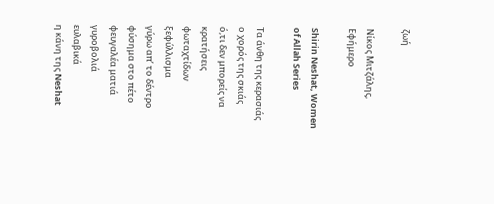ζωή

Νίκος Μιτζάλης, Εφήμερο

Shirin Neshat, Women of Allah Series

Τα άνθη της κερασιάς
ο χορός της σκιάς
ό,τι δεν μπορείς να κρατήσεις
φωταχτίδων ξεφύλλισμα
γύρω απ’ το δέντρο
φύσημα στο πέτο
φευγαλέα ματιά γυροβολιά
ευλαβικά
η κάνη της Neshat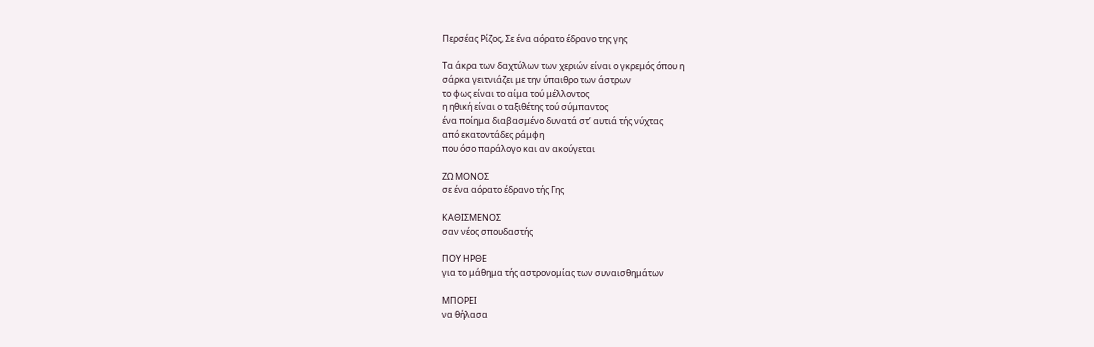Περσέας Ρίζος, Σε ένα αόρατο έδρανο της γης

Τα άκρα των δαχτύλων των χεριών είναι ο γκρεμός όπου η
σάρκα γειτνιάζει με την ύπαιθρο των άστρων
το φως είναι το αίμα τού μέλλοντος
η ηθική είναι ο ταξιθέτης τού σύμπαντος
ένα ποίημα διαβασμένο δυνατά στ’ αυτιά τής νύχτας
από εκατοντάδες ράμφη
που όσο παράλογο και αν ακούγεται

ΖΩ ΜΟΝΟΣ
σε ένα αόρατο έδρανο τής Γης

ΚΑΘΙΣΜΕΝΟΣ
σαν νέος σπουδαστής

ΠΟΥ ΗΡΘΕ
για το μάθημα τής αστρονομίας των συναισθημάτων

ΜΠΟΡΕΙ
να θήλασα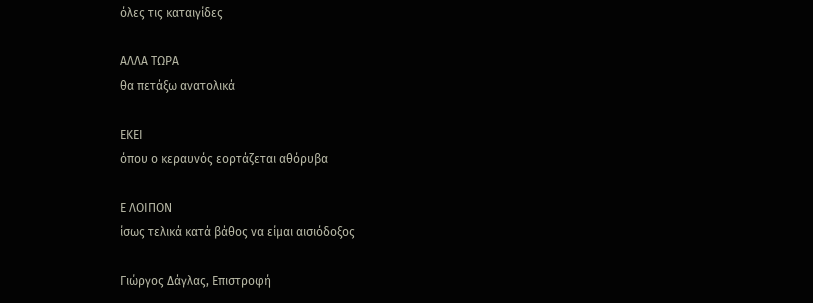όλες τις καταιγίδες

ΑΛΛΑ ΤΩΡΑ
θα πετάξω ανατολικά

ΕΚΕΙ
όπου ο κεραυνός εορτάζεται αθόρυβα

Ε ΛΟΙΠΟΝ
ίσως τελικά κατά βάθος να είμαι αισιόδοξος

Γιώργος Δάγλας, Επιστροφή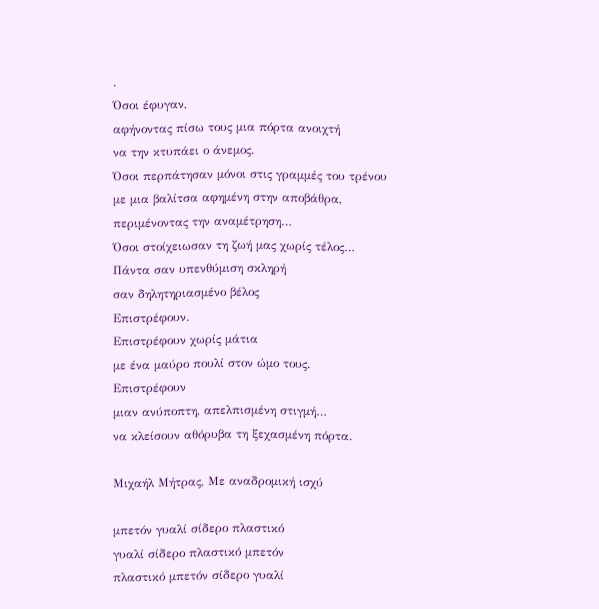.
Όσοι έφυγαν,
αφήνοντας πίσω τους μια πόρτα ανοιχτή
να την κτυπάει ο άνεμος.
Όσοι περπάτησαν μόνοι στις γραμμές του τρένου
με μια βαλίτσα αφημένη στην αποβάθρα,
περιμένοντας την αναμέτρηση…
Όσοι στοίχειωσαν τη ζωή μας χωρίς τέλος…
Πάντα σαν υπενθύμιση σκληρή
σαν δηλητηριασμένο βέλος
Επιστρέφουν.
Επιστρέφουν χωρίς μάτια
με ένα μαύρο πουλί στον ώμο τους.
Επιστρέφουν
μιαν ανύποπτη, απελπισμένη στιγμή…
να κλείσουν αθόρυβα τη ξεχασμένη πόρτα.

Μιχαήλ Μήτρας, Με αναδρομική ισχύ

μπετόν γυαλί σίδερο πλαστικό
γυαλί σίδερο πλαστικό μπετόν
πλαστικό μπετόν σίδερο γυαλί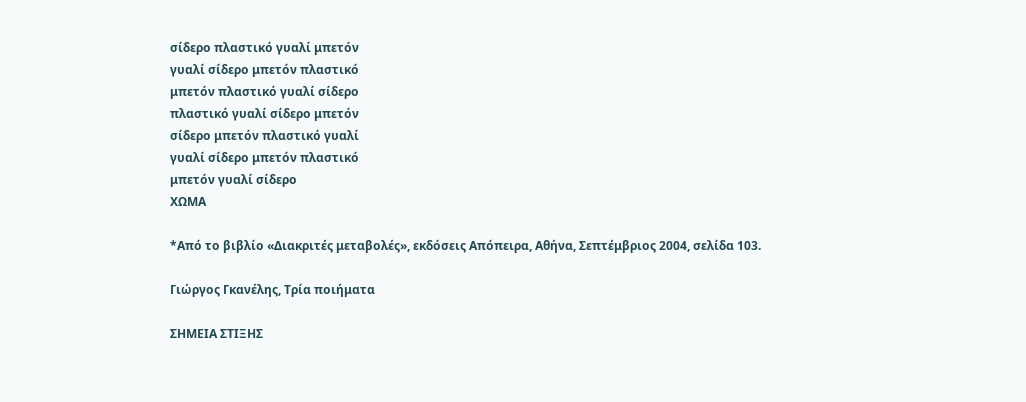σίδερο πλαστικό γυαλί μπετόν
γυαλί σίδερο μπετόν πλαστικό
μπετόν πλαστικό γυαλί σίδερο
πλαστικό γυαλί σίδερο μπετόν
σίδερο μπετόν πλαστικό γυαλί
γυαλί σίδερο μπετόν πλαστικό
μπετόν γυαλί σίδερο
ΧΩΜΑ

*Από το βιβλίο «Διακριτές μεταβολές», εκδόσεις Απόπειρα, Αθήνα, Σεπτέμβριος 2004, σελίδα 103.

Γιώργος Γκανέλης, Τρία ποιήματα

ΣΗΜΕΙΑ ΣΤΙΞΗΣ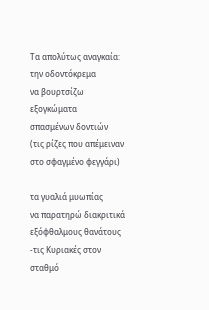Τα απολύτως αναγκαία:
την οδοντόκρεμα
να βουρτσίζω εξογκώματα
σπασμένων δοντιών
(τις ρίζες που απέμειναν
στο σφαγμένο φεγγάρι)

τα γυαλιά μυωπίας
να παρατηρώ διακριτικά
εξόφθαλμους θανάτους
-τις Κυριακές στον σταθμό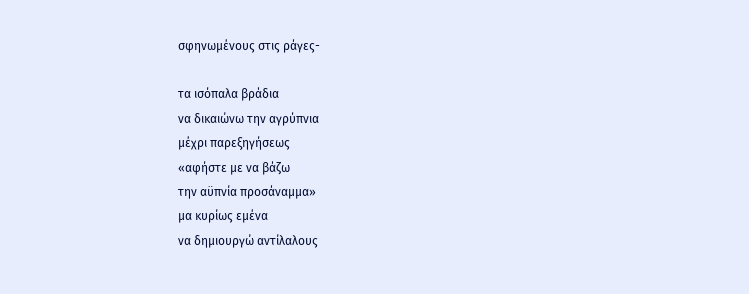σφηνωμένους στις ράγες-

τα ισόπαλα βράδια
να δικαιώνω την αγρύπνια
μέχρι παρεξηγήσεως
«αφήστε με να βάζω
την αϋπνία προσάναμμα»
μα κυρίως εμένα
να δημιουργώ αντίλαλους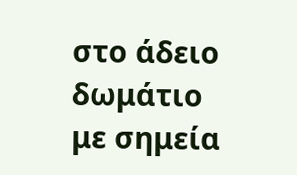στο άδειο δωμάτιο
με σημεία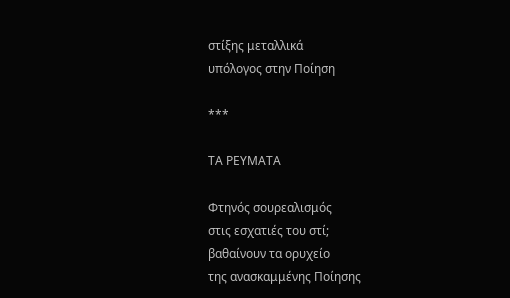στίξης μεταλλικά
υπόλογος στην Ποίηση

***

ΤΑ ΡΕΥΜΑΤΑ

Φτηνός σουρεαλισμός
στις εσχατιές του στί;
βαθαίνουν τα ορυχείο
της ανασκαμμένης Ποίησης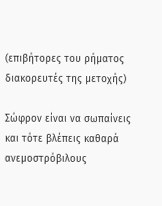(επιβήτορες του ρήματος
διακορευτές της μετοχής)

Σώφρον είναι να σωπαίνεις
και τότε βλέπεις καθαρά
ανεμοστρόβιλους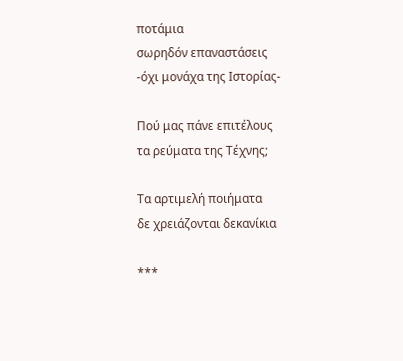ποτάμια
σωρηδόν επαναστάσεις
-όχι μονάχα της Ιστορίας-

Πού μας πάνε επιτέλους
τα ρεύματα της Τέχνης;

Τα αρτιμελή ποιήματα
δε χρειάζονται δεκανίκια

***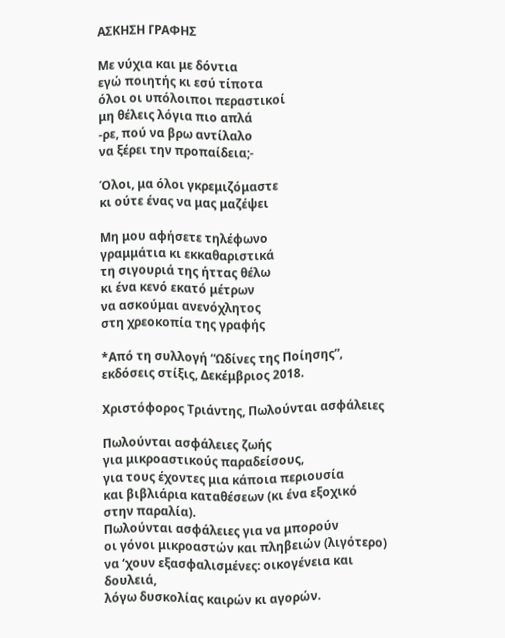ΑΣΚΗΣΗ ΓΡΑΦΗΣ

Με νύχια και με δόντια
εγώ ποιητής κι εσύ τίποτα
όλοι οι υπόλοιποι περαστικοί
μη θέλεις λόγια πιο απλά
-ρε, πού να βρω αντίλαλο
να ξέρει την προπαίδεια;-

Όλοι, μα όλοι γκρεμιζόμαστε
κι ούτε ένας να μας μαζέψει

Μη μου αφήσετε τηλέφωνο
γραμμάτια κι εκκαθαριστικά
τη σιγουριά της ήττας θέλω
κι ένα κενό εκατό μέτρων
να ασκούμαι ανενόχλητος
στη χρεοκοπία της γραφής

*Από τη συλλογή “Ωδίνες της Ποίησης”, εκδόσεις στίξις, Δεκέμβριος 2018.

Χριστόφορος Τριάντης, Πωλούνται ασφάλειες

Πωλούνται ασφάλειες ζωής
για μικροαστικούς παραδείσους,
για τους έχοντες μια κάποια περιουσία
και βιβλιάρια καταθέσεων (κι ένα εξοχικό στην παραλία).
Πωλούνται ασφάλειες για να μπορούν
οι γόνοι μικροαστών και πληβειών (λιγότερο)
να ‘χουν εξασφαλισμένες: οικογένεια και δουλειά,
λόγω δυσκολίας καιρών κι αγορών.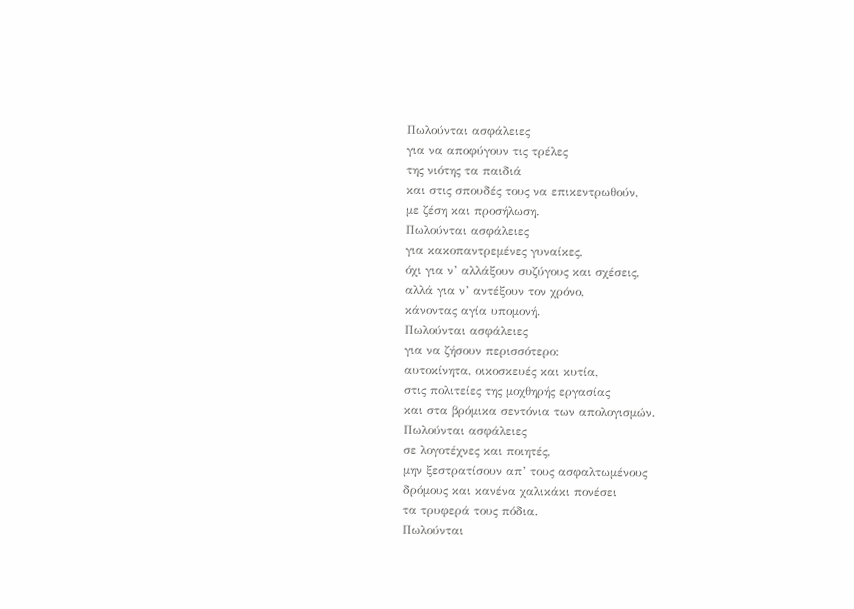Πωλούνται ασφάλειες
για να αποφύγουν τις τρέλες
της νιότης τα παιδιά
και στις σπουδές τους να επικεντρωθούν,
με ζέση και προσήλωση.
Πωλούνται ασφάλειες
για κακοπαντρεμένες γυναίκες,
όχι για ν’ αλλάξουν συζύγους και σχέσεις,
αλλά για ν’ αντέξουν τον χρόνο,
κάνοντας αγία υπομονή.
Πωλούνται ασφάλειες
για να ζήσουν περισσότερο:
αυτοκίνητα, οικοσκευές και κυτία,
στις πολιτείες της μοχθηρής εργασίας
και στα βρόμικα σεντόνια των απολογισμών.
Πωλούνται ασφάλειες
σε λογοτέχνες και ποιητές,
μην ξεστρατίσουν απ’ τους ασφαλτωμένους
δρόμους και κανένα χαλικάκι πονέσει
τα τρυφερά τους πόδια.
Πωλούνται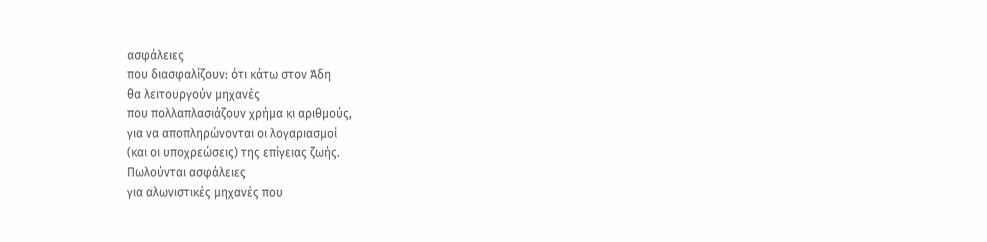ασφάλειες
που διασφαλίζουν: ότι κάτω στον Άδη
θα λειτουργούν μηχανές
που πολλαπλασιάζουν χρήμα κι αριθμούς,
για να αποπληρώνονται οι λογαριασμοί
(και οι υποχρεώσεις) της επίγειας ζωής.
Πωλούνται ασφάλειες
για αλωνιστικές μηχανές που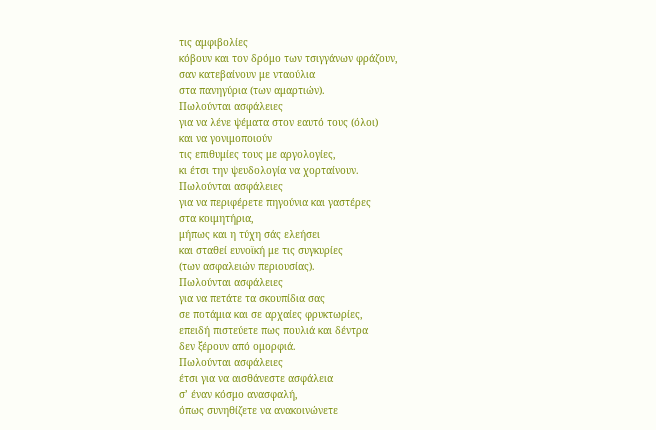τις αμφιβολίες
κόβουν και τον δρόμο των τσιγγάνων φράζουν,
σαν κατεβαίνουν με νταούλια
στα πανηγύρια (των αμαρτιών).
Πωλούνται ασφάλειες
για να λένε ψέματα στον εαυτό τους (όλοι)
και να γονιμοποιούν
τις επιθυμίες τους με αργολογίες,
κι έτσι την ψευδολογία να χορταίνουν.
Πωλούνται ασφάλειες
για να περιφέρετε πηγούνια και γαστέρες
στα κοιμητήρια,
μήπως και η τύχη σάς ελεήσει
και σταθεί ευνοϊκή με τις συγκυρίες
(των ασφαλειών περιουσίας).
Πωλούνται ασφάλειες
για να πετάτε τα σκουπίδια σας
σε ποτάμια και σε αρχαίες φρυκτωρίες,
επειδή πιστεύετε πως πουλιά και δέντρα
δεν ξέρουν από ομορφιά.
Πωλούνται ασφάλειες
έτσι για να αισθάνεστε ασφάλεια
σ’ έναν κόσμο ανασφαλή,
όπως συνηθίζετε να ανακοινώνετε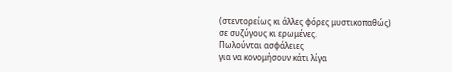(στεντορείως κι άλλες φόρες μυστικοπαθώς)
σε συζύγους κι ερωμένες.
Πωλούνται ασφάλειες
για να κονομήσουν κάτι λίγα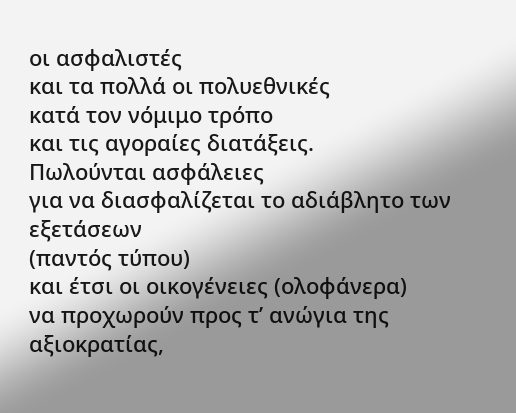οι ασφαλιστές
και τα πολλά οι πολυεθνικές
κατά τον νόμιμο τρόπο
και τις αγοραίες διατάξεις.
Πωλούνται ασφάλειες
για να διασφαλίζεται το αδιάβλητο των εξετάσεων
(παντός τύπου)
και έτσι οι οικογένειες (ολοφάνερα)
να προχωρούν προς τ’ ανώγια της αξιοκρατίας,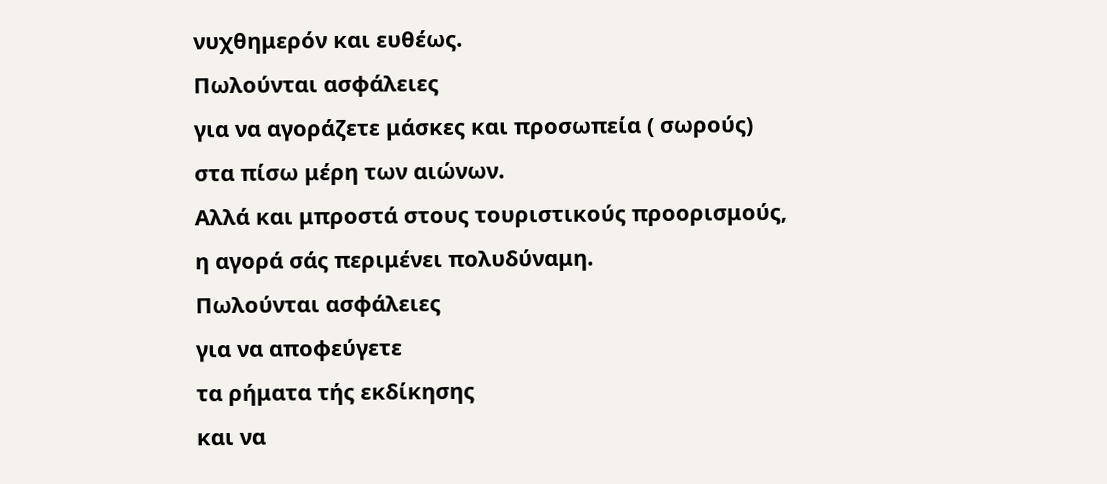νυχθημερόν και ευθέως.
Πωλούνται ασφάλειες
για να αγοράζετε μάσκες και προσωπεία ( σωρούς)
στα πίσω μέρη των αιώνων.
Αλλά και μπροστά στους τουριστικούς προορισμούς,
η αγορά σάς περιμένει πολυδύναμη.
Πωλούνται ασφάλειες
για να αποφεύγετε
τα ρήματα τής εκδίκησης
και να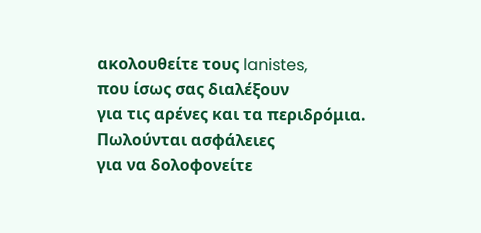ακολουθείτε τους lanistes,
που ίσως σας διαλέξουν
για τις αρένες και τα περιδρόμια.
Πωλούνται ασφάλειες
για να δολοφονείτε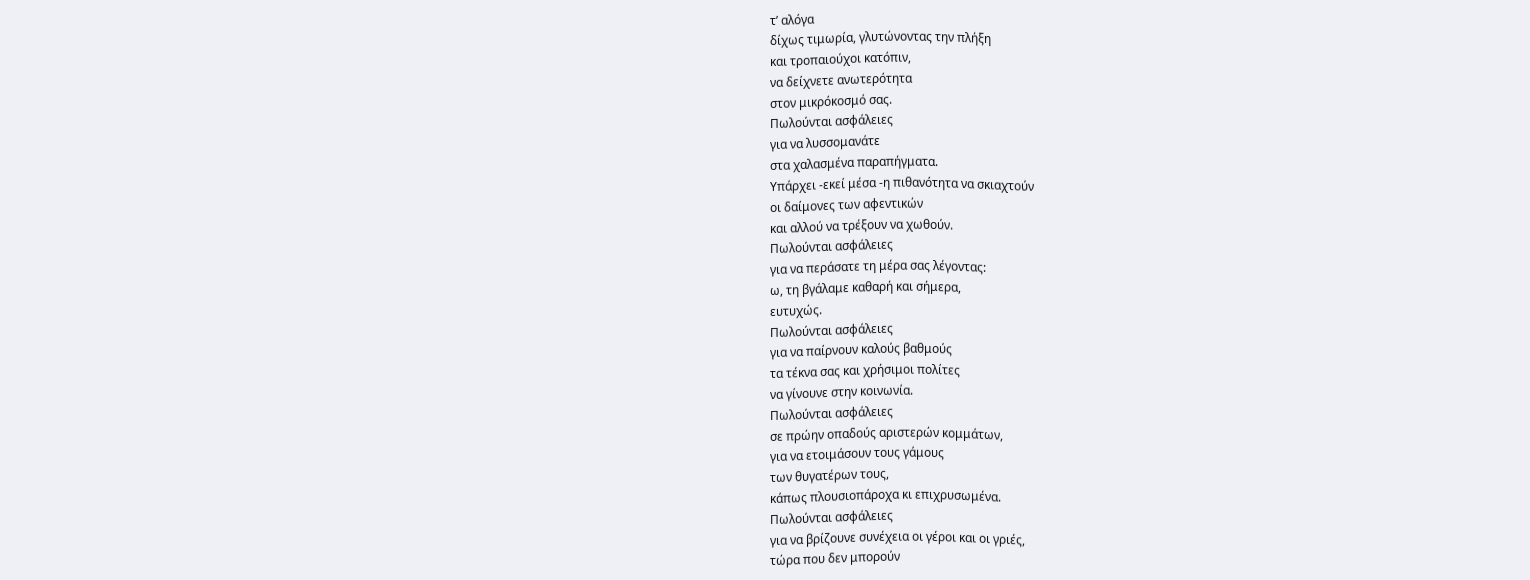τ’ αλόγα
δίχως τιμωρία, γλυτώνοντας την πλήξη
και τροπαιούχοι κατόπιν,
να δείχνετε ανωτερότητα
στον μικρόκοσμό σας.
Πωλούνται ασφάλειες
για να λυσσομανάτε
στα χαλασμένα παραπήγματα.
Υπάρχει -εκεί μέσα -η πιθανότητα να σκιαχτούν
οι δαίμονες των αφεντικών
και αλλού να τρέξουν να χωθούν.
Πωλούνται ασφάλειες
για να περάσατε τη μέρα σας λέγοντας:
ω, τη βγάλαμε καθαρή και σήμερα,
ευτυχώς.
Πωλούνται ασφάλειες
για να παίρνουν καλούς βαθμούς
τα τέκνα σας και χρήσιμοι πολίτες
να γίνουνε στην κοινωνία.
Πωλούνται ασφάλειες
σε πρώην οπαδούς αριστερών κομμάτων,
για να ετοιμάσουν τους γάμους
των θυγατέρων τους,
κάπως πλουσιοπάροχα κι επιχρυσωμένα.
Πωλούνται ασφάλειες
για να βρίζουνε συνέχεια οι γέροι και οι γριές,
τώρα που δεν μπορούν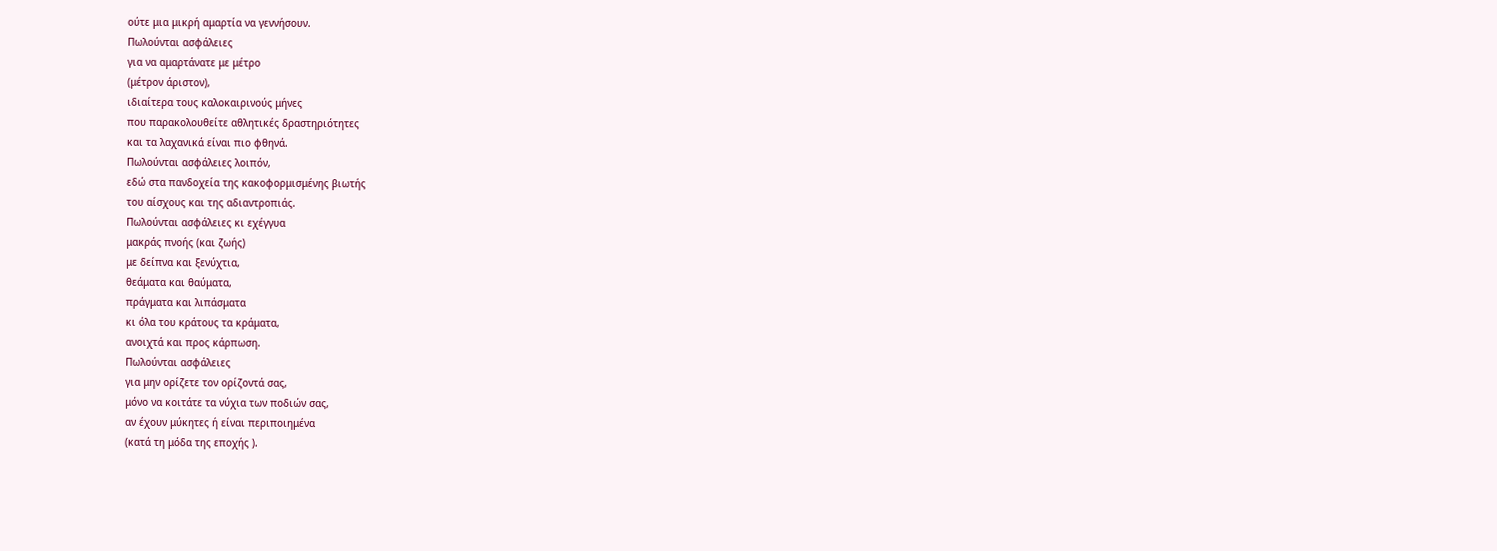ούτε μια μικρή αμαρτία να γεννήσουν.
Πωλούνται ασφάλειες
για να αμαρτάνατε με μέτρο
(μέτρον άριστον),
ιδιαίτερα τους καλοκαιρινούς μήνες
που παρακολουθείτε αθλητικές δραστηριότητες
και τα λαχανικά είναι πιο φθηνά.
Πωλούνται ασφάλειες λοιπόν,
εδώ στα πανδοχεία της κακοφορμισμένης βιωτής
του αίσχους και της αδιαντροπιάς.
Πωλούνται ασφάλειες κι εχέγγυα
μακράς πνοής (και ζωής)
με δείπνα και ξενύχτια,
θεάματα και θαύματα,
πράγματα και λιπάσματα
κι όλα του κράτους τα κράματα,
ανοιχτά και προς κάρπωση.
Πωλούνται ασφάλειες
για μην ορίζετε τον ορίζοντά σας,
μόνο να κοιτάτε τα νύχια των ποδιών σας,
αν έχουν μύκητες ή είναι περιποιημένα
(κατά τη μόδα της εποχής ).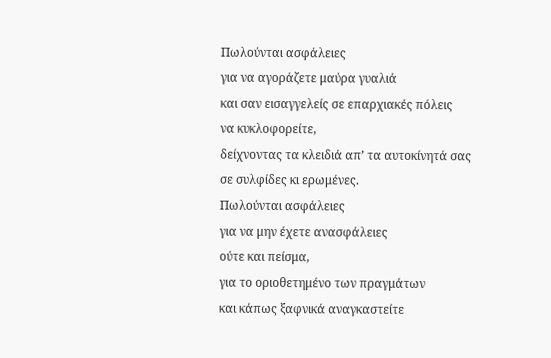Πωλούνται ασφάλειες
για να αγοράζετε μαύρα γυαλιά
και σαν εισαγγελείς σε επαρχιακές πόλεις
να κυκλοφορείτε,
δείχνοντας τα κλειδιά απ’ τα αυτοκίνητά σας
σε συλφίδες κι ερωμένες.
Πωλούνται ασφάλειες
για να μην έχετε ανασφάλειες
ούτε και πείσμα,
για το οριοθετημένο των πραγμάτων
και κάπως ξαφνικά αναγκαστείτε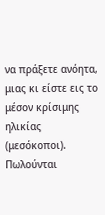να πράξετε ανόητα,
μιας κι είστε εις το μέσον κρίσιμης ηλικίας
(μεσόκοποι).
Πωλούνται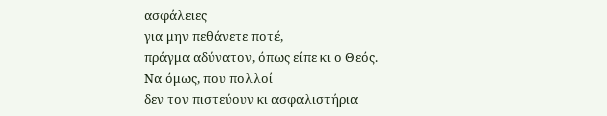ασφάλειες
για μην πεθάνετε ποτέ,
πράγμα αδύνατον, όπως είπε κι ο Θεός.
Να όμως, που πολλοί
δεν τον πιστεύουν κι ασφαλιστήρια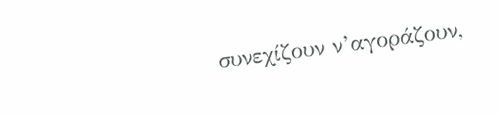συνεχίζουν ν’αγοράζουν,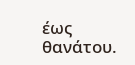έως θανάτου.